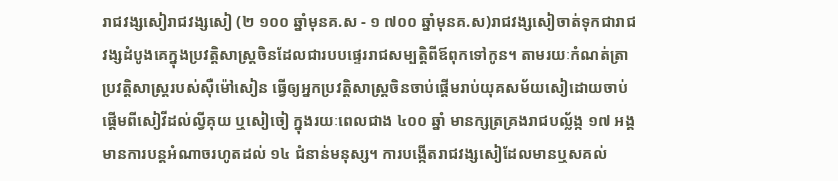រាជវង្សសៀរាជវង្សសៀ (២ ១០០ ឆ្នាំមុនគ.ស - ១ ៧០០ ឆ្នាំមុនគ.ស)រាជវង្សសៀចាត់ទុកជារាជវង្សដំបូងគេក្នុងប្រវត្ដិសាស្ដ្រចិនដែលជារបបផ្ទេររាជសម្បត្ដិពីឪពុកទៅកូន។ តាមរយៈកំណត់ត្រាប្រវត្ដិសាស្ដ្ររបស់ស៊ឺម៉ៅសៀន ធ្វើឲ្យអ្នកប្រវត្ដិសាស្ដ្រចិនចាប់ផ្ដើមរាប់យុគសម័យសៀដោយចាប់ផ្ដើមពីសៀវីដល់ល្វីគុយ ឬសៀចៀ ក្នុងរយៈពេលជាង ៤០០ ឆ្នាំ មានក្សត្រគ្រងរាជបល្ល័ង្ក ១៧ អង្គ មានការបន្ដអំណាចរហូតដល់ ១៤ ជំនាន់មនុស្ស។ ការបង្កើតរាជវង្សសៀដែលមានឬសគល់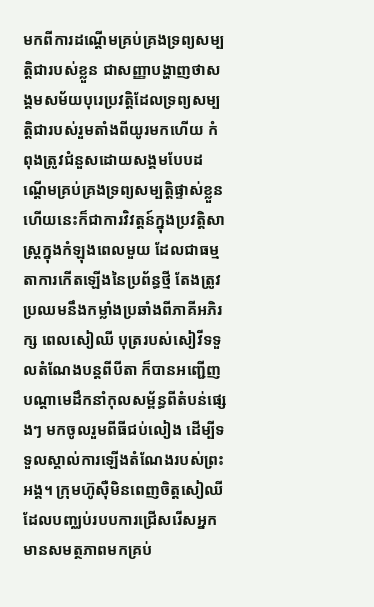មកពីការដណ្ដើមគ្រប់គ្រងទ្រព្យសម្បត្ដិជារបស់ខ្លួន ជាសញ្ញាបង្ហាញថាសង្គមសម័យបុរេប្រវត្ដិដែលទ្រព្យសម្បត្ដិជារបស់រួមតាំងពីយូរមកហើយ កំពុងត្រូវជំនួសដោយសង្គមបែបដណ្ដើមគ្រប់គ្រងទ្រព្យសម្បត្ដិផ្ទាស់ខ្លួន ហើយនេះក៏ជាការវិវត្ដន៍ក្នុងប្រវត្ដិសាស្ដ្រក្នុងកំឡុងពេលមួយ ដែលជាធម្មតាការកើតឡើងនៃប្រព័ន្ធថ្មី តែងត្រូវប្រឈមនឹងកម្លាំងប្រឆាំងពីភាគីអភិរក្ស ពេលសៀឈី បុត្ររបស់សៀវីទទួលតំណែងបន្ដពីបីតា ក៏បានអញ្ជើញបណ្ដាមេដឹកនាំកុលសម្ព័ន្ធពីតំបន់ផ្សេងៗ មកចូលរួមពីធីជប់លៀង ដើម្បីទទួលស្គាល់ការឡើងតំណែងរបស់ព្រះអង្គ។ ក្រុមហ៊ូស៊ឺមិនពេញចិត្ដសៀឈី ដែលបញ្ឈប់របបការជ្រើសរើសអ្នកមានសមត្ថភាពមកគ្រប់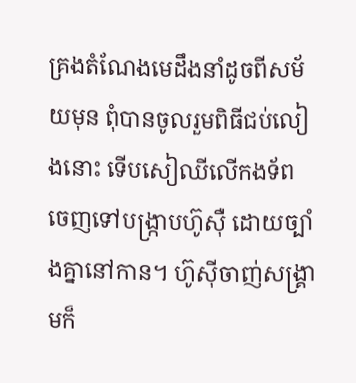គ្រងតំណែងមេដឹងនាំដូចពីសម័យមុន ពុំបានចូលរួមពិធីជប់លៀងនោះ ទើបសៀឈីលើកងទ័ពចេញទៅបង្រ្កាបហ៊ូស៊ឺ ដោយច្បាំងគ្នានៅកាន។ ហ៊ូស៊ីចាញ់សង្គ្រាមក៏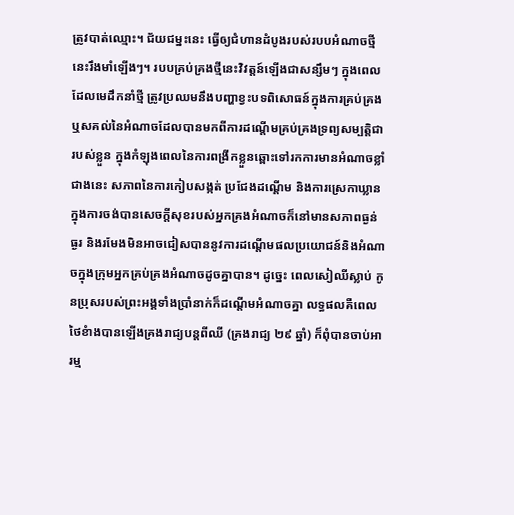ត្រូវបាត់ឈ្មោះ។ ជ័យជម្នះនេះ ធ្វើឲ្យជំហានដំបូងរបស់របបអំណាចថ្មីនេះរឹងមាំឡើងៗ។ របបគ្រប់គ្រងថ្មីនេះវិវត្ដន៍ឡើងជាសន្សឹមៗ ក្នុងពេលដែលមេដឹកនាំថ្មី ត្រូវប្រឈមនឹងបញ្ហាខ្វះបទពិសោធន៍ក្នុងការគ្រប់គ្រង ឬសគល់នៃអំណាចដែលបានមកពីការដណ្ដើមគ្រប់គ្រងទ្រព្យសម្បត្ដិជារបស់ខ្លួន ក្នុងកំឡុងពេលនៃការពង្រីកខ្លួនឆ្ពោះទៅរកការមានអំណាចខ្លាំជាងនេះ សភាពនៃការកៀបសង្កត់ ប្រជែងដណ្ដើម និងការស្រេកាឃ្លានក្នុងការចង់បានសេចក្ដីសុខរបស់អ្នកគ្រងអំណាចក៏នៅមានសភាពធ្ងន់ធ្ងរ និងរមែងមិនអាចជៀសបាននូវការដណ្ដើមផលប្រយោជន៍និងអំណាចក្នុងក្រុមអ្នកគ្រប់គ្រងអំណាចដូចគ្នាបាន។ ដូច្នេះ ពេលសៀឈីស្លាប់ កូនប្រុសរបស់ព្រះអង្គទាំងប្រាំនាក់ក៏ដណ្ដើមអំណាចគ្នា លទ្ធផលគឺពេលថៃខំាងបានឡើងគ្រងរាជ្យបន្ដពីឈី (គ្រងរាជ្យ ២៩ ឆ្នាំ) ក៏ពុំបានចាប់អារម្ម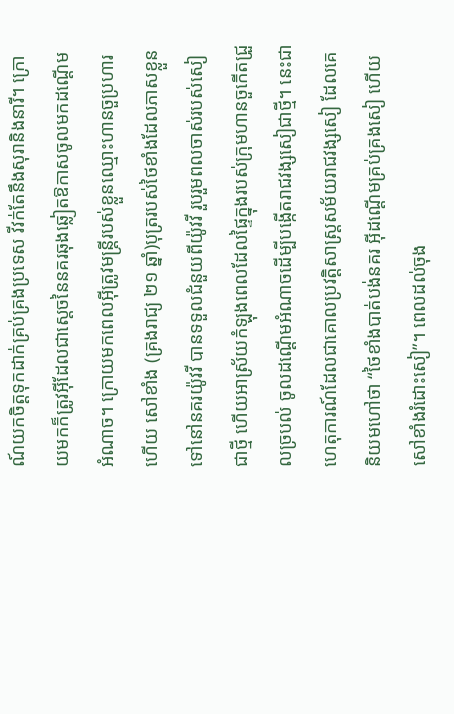ណ៍យកចិត្ដទុកដាក់គ្រប់គ្រងប្រទេស វីវក់តែនឹងសុរានិងនារី។ ក្រោយមកក៏ត្រូវអ៊ីដែលជាស្ដេចនៃនគរឆុងឆ្លៀតឱកាសចូលមកដណ្ដើមអំណាច។ ក្រោយមកពេលអ៊ីត្រូវមន្ដ្រីរបស់ខ្លួនឈ្មោះហានចួប្រហារហើយ សៅខាំង (គ្រងរាជ្យ ២១ ឆ្នាំ)បុត្ររបស់ថៃខាំងដែលភាសខ្លួនទៅនៅនគរយ៉ូវវី បានទទួលជំនួយពីយ៉ូវវី រួបរួមពលចាស់របស់សៀជាថ្មី ហើយអាស្រ័យកំឡុងពេលដែលផ្ទៃក្នុងរបស់ក្រុមហានចួកើតជ្រួលច្របល់ ចូលដណ្ដើមអំណាចដើម្បីបង្កើតរាជវង្សសៀជាថ្មី។ នេះជាហេតុការណ៍ដែលជាគោលប្រវត្ដិសាស្ដ្រសម័យរាជវង្សសៀ ដែលគេនិយមហៅថា “ថៃខាំងបាត់បង់នគរ អ៊ីដណ្ដើមគ្រប់គ្រងសៀ ហើយសៅខាំងរំដោះសៀ”។ ពេលដល់ចុង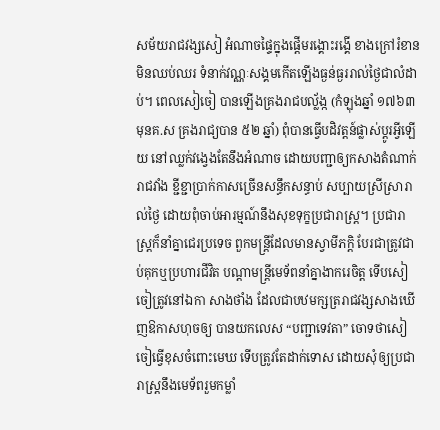សម័យរាជវង្សសៀ អំណាចផ្ទៃក្នុងផ្ដើមរង្គោះរង្គើ ខាងក្រៅរំខានមិនឈប់ឈរ ទំនាក់វណ្ណៈសង្គមកើតឡើងធ្ងន់ធ្ងររាល់ថ្ងៃជាលំដាប់។ ពេលសៀចៀ បានឡើងគ្រងរាជបល្ល័ង្ក (កំឡុងឆ្នាំ ១៧៦៣ មុនគ.ស គ្រងរាជ្យបាន ៥២ ឆ្នាំ) ពុំបានធ្វើបដិវត្ដន៍ផ្លាស់ប្ដូរអ្វីឡើយ នៅឈ្លក់វង្វេងតែនឹងអំណាច ដោយបញ្ជាឲ្យកសាងតំណាក់រាជវាំង ខ្ជីខ្ជាប្រាក់កាសច្រើនសន្ធឹកសន្ធាប់ សប្បាយស្រីស្រារាល់ថ្ងៃ ដោយពុំចាប់អារម្មណ៍នឹងសុខទុក្ខប្រជារាស្ដ្រ។ ប្រជារាស្ដ្រក៏នាំគ្នាជេរប្រទេច ពួកមន្ដ្រីដែលមានស្វាមីភក្ដិ បែរជាត្រូវជាប់គុកឬប្រហារជីវិត បណ្ដាមន្ដ្រីមេទ័ពនាំគ្នាងាករេចិត្ដ ទើបសៀចៀត្រូវនៅឯកា សាងថាំង ដែលជាបឋមក្សត្ររាជវង្សសាងឃើញឱកាសហុចឲ្យ បានយកលេស “បញ្ជាទេវតា” ចោទថាសៀចៀធ្វើខុសចំពោះមេឃ ទើបត្រូវតែដាក់ទោស ដោយសុំឲ្យប្រជារាស្រ្ដនឹងមេទ័ពរួមកម្លាំ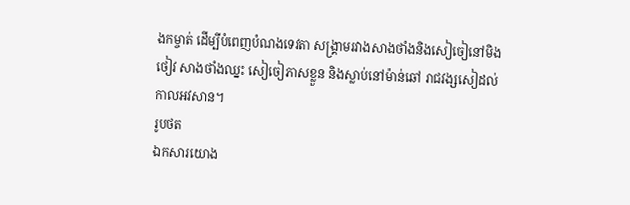ងកម្ចាត់ ដើម្បីបំពេញបំណងទេវតា សង្គ្រាមរវាងសាងថាំងនិងសៀចៀនៅមិងថៀវ សាងថាំងឈ្នះ សៀចៀភាសខ្លួន និងស្លាប់នៅម៉ាន់ឆៅ រាជវង្សសៀដល់កាលអវសាន។
រូបថត
ឯកសារយោង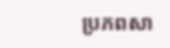ប្រភពសា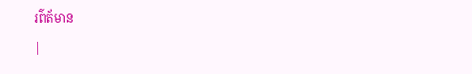រព៌ត័មាន
|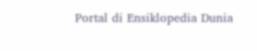Portal di Ensiklopedia Dunia